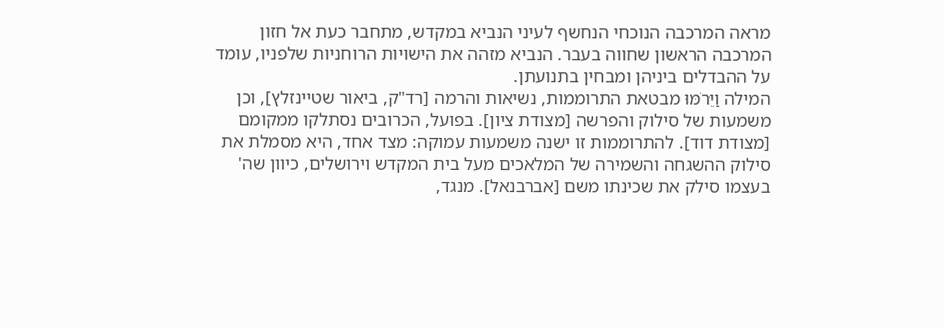מראה המרכבה הנוכחי הנחשף לעיני הנביא במקדש, מתחבר כעת אל חזון המרכבה הראשון שחווה בעבר. הנביא מזהה את הישויות הרוחניות שלפניו, עומד על ההבדלים ביניהן ומבחין בתנועתן.
המילה וַיֵּרֹמּוּ מבטאת התרוממות, נשיאות והרמה [רד"ק, ביאור שטיינזלץ], וכן משמעות של סילוק והפרשה [מצודת ציון]. בפועל, הכרובים נסתלקו ממקומם [מצודת דוד]. להתרוממות זו ישנה משמעות עמוקה: מצד אחד, היא מסמלת את סילוק ההשגחה והשמירה של המלאכים מעל בית המקדש וירושלים, כיוון שה' בעצמו סילק את שכינתו משם [אברבנאל]. מנגד,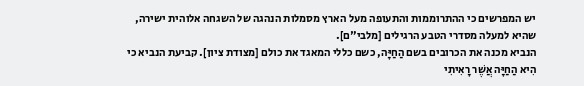יש המפרשים כי ההתרוממות והתעופה מעל הארץ מסמלות הנהגה של השגחה אלוהית ישירה, שהיא למעלה מסדרי הטבע הרגילים [מלבי"ם].
הנביא מכנה את הכרובים בשם הַחַיָּה, כשם כללי המאגד את כולם [מצודת ציון]. קביעת הנביא כי הִיא הַחַיָּה אֲשֶׁר רָאִיתִי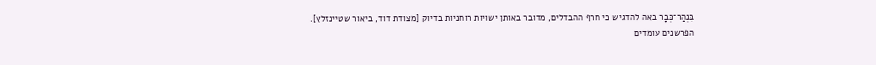בִּנְהַר־כְּבָר באה להדגיש כי חרף ההבדלים, מדובר באותן ישויות רוחניות בדיוק [מצודת דוד, ביאור שטיינזלץ].
הפרשנים עומדים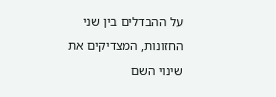על ההבדלים בין שני החזונות, המצדיקים את שינוי השם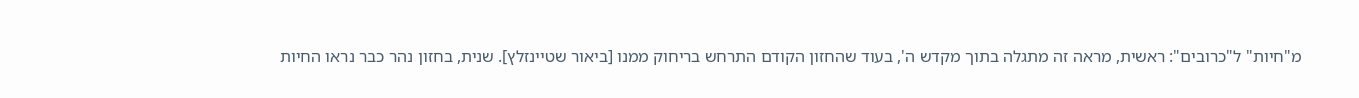מ"חיות" ל"כרובים": ראשית, מראה זה מתגלה בתוך מקדש ה', בעוד שהחזון הקודם התרחש בריחוק ממנו [ביאור שטיינזלץ]. שנית, בחזון נהר כבר נראו החיות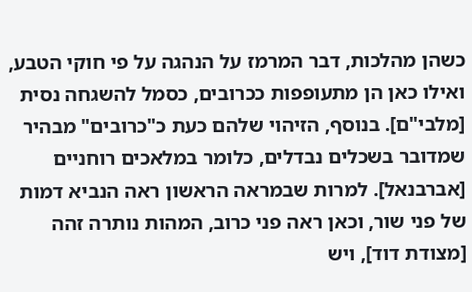כשהן מהלכות, דבר המרמז על הנהגה על פי חוקי הטבע, ואילו כאן הן מתעופפות ככרובים, כסמל להשגחה נסית [מלבי"ם]. בנוסף, הזיהוי שלהם כעת כ"כרובים" מבהיר שמדובר בשכלים נבדלים, כלומר במלאכים רוחניים [אברבנאל]. למרות שבמראה הראשון ראה הנביא דמות של פני שור, וכאן ראה פני כרוב, המהות נותרה זהה [מצודת דוד], ויש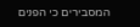המסבירים כי הפנים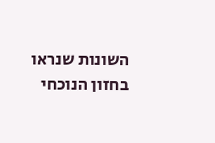השונות שנראו בחזון הנוכחי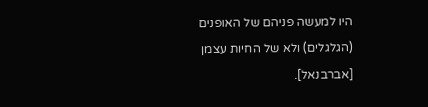היו למעשה פניהם של האופנים (הגלגלים) ולא של החיות עצמן [אברבנאל].